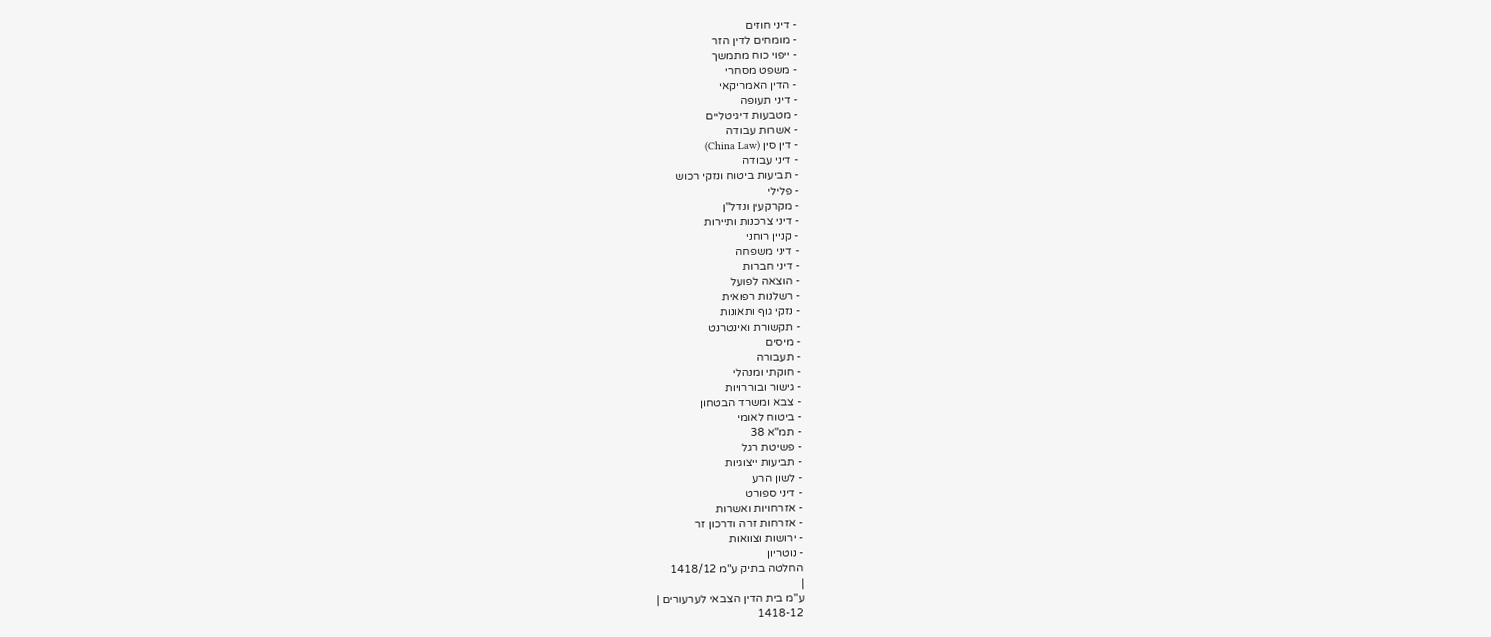- דיני חוזים
- מומחים לדין הזר
- ייפוי כוח מתמשך
- משפט מסחרי
- הדין האמריקאי
- דיני תעופה
- מטבעות דיגיטליים
- אשרות עבודה
- דין סין (China Law)
- דיני עבודה
- תביעות ביטוח ונזקי רכוש
- פלילי
- מקרקעין ונדל"ן
- דיני צרכנות ותיירות
- קניין רוחני
- דיני משפחה
- דיני חברות
- הוצאה לפועל
- רשלנות רפואית
- נזקי גוף ותאונות
- תקשורת ואינטרנט
- מיסים
- תעבורה
- חוקתי ומנהלי
- גישור ובוררויות
- צבא ומשרד הבטחון
- ביטוח לאומי
- תמ"א 38
- פשיטת רגל
- תביעות ייצוגיות
- לשון הרע
- דיני ספורט
- אזרחויות ואשרות
- אזרחות זרה ודרכון זר
- ירושות וצוואות
- נוטריון
החלטה בתיק ע"מ 1418/12
|
ע"מ בית הדין הצבאי לערעורים |
1418-12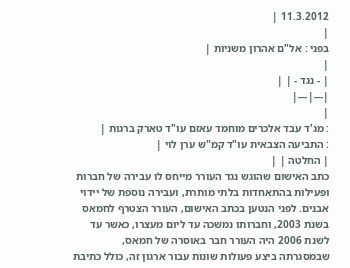11.3.2012 |
|
בפני : אל"ם אהרון משניות |
|
| - נגד - | |
|---|---|
|
: מג'ד עבד אלכרים מוחמד עאזם עו"ד טארק ברגות |
: התביעה הצבאית עו"ד קמ"ש ערן לוי |
| החלטה | |
כתב האישום שהוגש נגד העורר מייחס לו עבירה של חברות ופעילות בהתאחדות בלתי מותרת, ועבירה נוספת של יידוי אבנים. לפני הנטען בכתב האישום, העורר הצטרף לחמאס בשנת 2003, וחברותו נמשכה עד ליום מעצרו, כאשר עד לשנת 2006 היה העורר חבר באוסרה של חמאס, שבמסגרתה ביצע פעולות שונות עבור ארגון זה, כולל כתיבת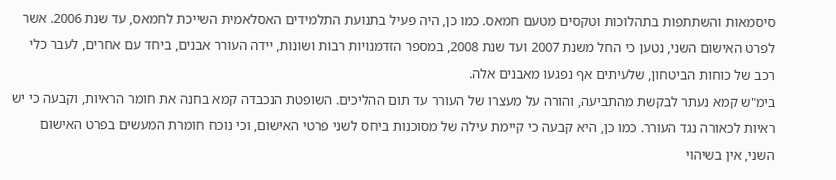סיסמאות והשתתפות בתהלוכות וטקסים מטעם חמאס. כמו כן, היה פעיל בתנועת התלמידים האסלאמית השייכת לחמאס, עד שנת 2006. אשר לפרט האישום השני, נטען כי החל משנת 2007 ועד שנת 2008, במספר הזדמנויות רבות ושונות, יידה העורר אבנים, ביחד עם אחרים, לעבר כלי רכב של כוחות הביטחון, שלעיתים אף נפגעו מאבנים אלה.
בימ"ש קמא נעתר לבקשת מהתביעה, והורה על מעצרו של העורר עד תום ההליכים. השופטת הנכבדה קמא בחנה את חומר הראיות, וקבעה כי יש ראיות לכאורה נגד העורר. כמו כן, היא קבעה כי קיימת עילה של מסוכנות ביחס לשני פרטי האישום, וכי נוכח חומרת המעשים בפרט האישום השני, אין בשיהוי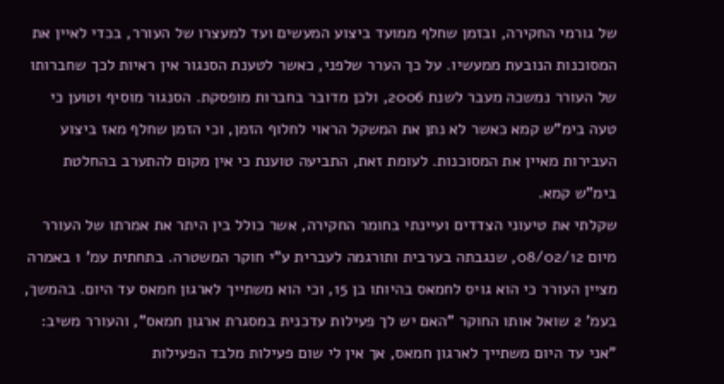של גורמי החקירה, ובזמן שחלף ממועד ביצוע המעשים ועד למעצרו של העורר, בכדי לאיין את המסוכנות הנובעת ממעשיו. על כך הערר שלפני, כאשר לטענת הסנגור אין ראיות לכך שחברותו של העורר נמשכה מעבר לשנת 2006, ולכן מדובר בחברות מופסקת. הסנגור מוסיף וטוען כי טעה בימ"ש קמא כאשר לא נתן את המשקל הראוי לחלוף הזמן, וכי הזמן שחלף מאז ביצוע העבירות מאיין את המסוכנות. לעומת זאת, התביעה טוענת כי אין מקום להתערב בהחלטת בימ"ש קמא.
שקלתי את טיעוני הצדדים ועיינתי בחומר החקירה, אשר כולל בין היתר את אמרתו של העורר מיום 08/02/12, שנגבתה בערבית ותורגמה לעברית ע"י חוקר המשטרה. בתחתית עמ' 1 באמרה מציין העורר כי הוא גויס לחמאס בהיותו בן 15, וכי הוא משתייך לארגון חמאס עד היום. בהמשך, בעמ' 2 שואל אותו החוקר "האם יש לך פעילות עדכנית במסגרת ארגון חמאס", והעורר משיב: "אני עד היום משתייך לארגון חמאס, אך אין לי שום פעילות מלבד הפעילות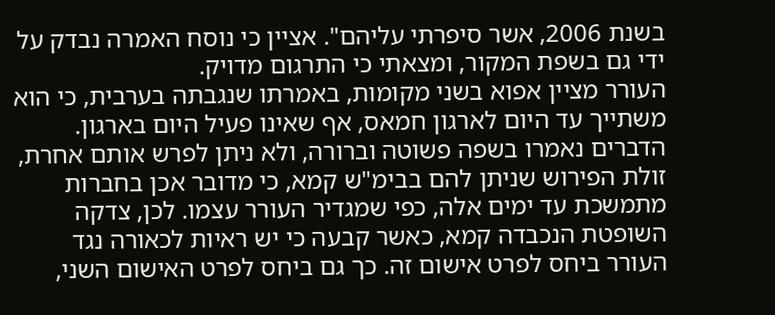בשנת 2006, אשר סיפרתי עליהם". אציין כי נוסח האמרה נבדק על ידי גם בשפת המקור, ומצאתי כי התרגום מדויק.
העורר מציין אפוא בשני מקומות, באמרתו שנגבתה בערבית, כי הוא משתייך עד היום לארגון חמאס, אף שאינו פעיל היום בארגון. הדברים נאמרו בשפה פשוטה וברורה, ולא ניתן לפרש אותם אחרת, זולת הפירוש שניתן להם בבימ"ש קמא, כי מדובר אכן בחברות מתמשכת עד ימים אלה, כפי שמגדיר העורר עצמו. לכן, צדקה השופטת הנכבדה קמא, כאשר קבעה כי יש ראיות לכאורה נגד העורר ביחס לפרט אישום זה. כך גם ביחס לפרט האישום השני,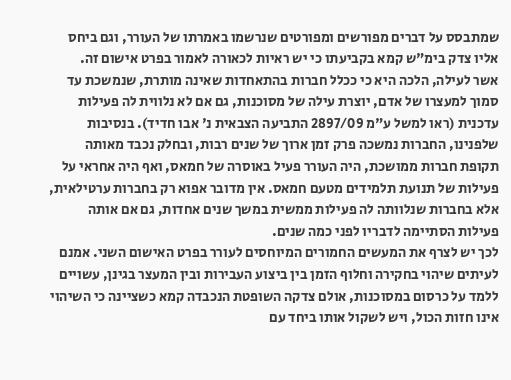שמתבסס על דברים מפורשים ומפורטים שנרשמו באמרתו של העורר, וגם ביחס אליו צדק בימ"ש קמא בקביעתו כי יש ראיות לכאורה לאמור בפרט אישום זה.
אשר לעילה, הלכה היא כי ככלל חברות בהתאחדות שאינה מותרת, שנמשכת עד סמוך למעצרו של אדם, יוצרת עילה של מסוכנות, גם אם לא נלווית לה פעילות עדכנית (ראו למשל ע"מ 2897/09 התביעה הצבאית נ' אבו חדיד). בנסיבות שלפנינו, החברות נמשכה פרק זמן ארוך של שנים רבות, ובחלק נכבד מאותה תקופת חברות ממושכת, היה העורר פעיל באוסרה של חמאס, ואף היה אחראי על פעילות של תנועת תלמידים מטעם חמאס. אין מדובר אפוא רק בחברות ערטילאית, אלא בחברות שנלוותה לה פעילות ממשית במשך שנים אחדות, גם אם אותה פעילות הסתיימה לדבריו לפני כמה שנים.
לכך יש לצרף את המעשים החמורים המיוחסים לעורר בפרט האישום השני. אמנם לעיתים שיהוי בחקירה וחלוף הזמן בין ביצוע העבירות ובין המעצר בגינן, עשויים ללמד על כרסום במסוכנות, אולם צדקה השופטת הנכבדה קמא כשציינה כי השיהוי אינו חזות הכול, ויש לשקול אותו ביחד עם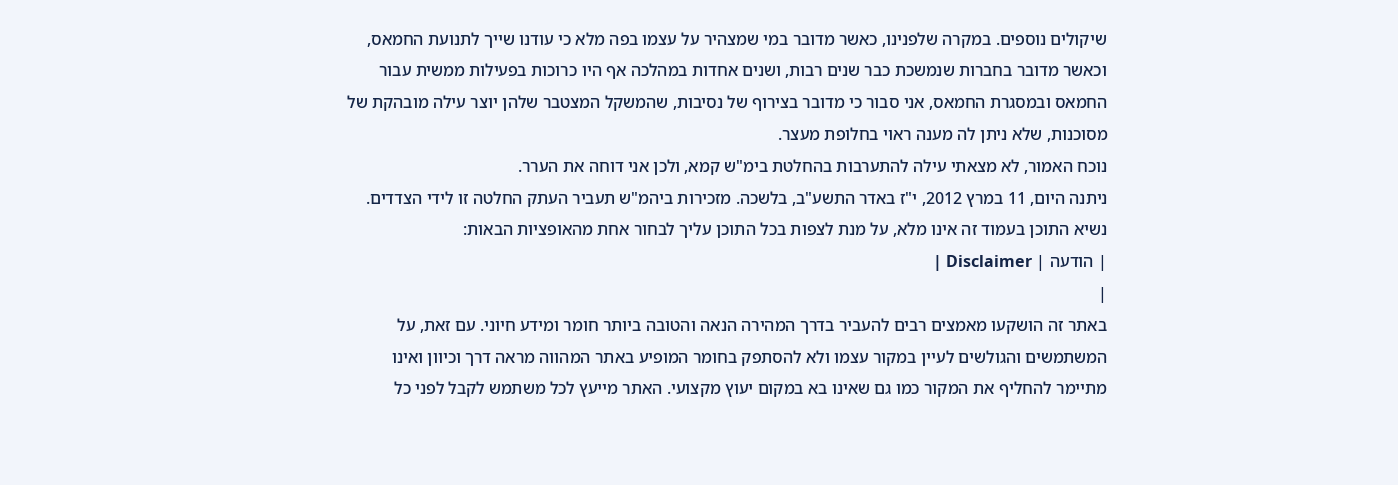שיקולים נוספים. במקרה שלפנינו, כאשר מדובר במי שמצהיר על עצמו בפה מלא כי עודנו שייך לתנועת החמאס, וכאשר מדובר בחברות שנמשכת כבר שנים רבות, ושנים אחדות במהלכה אף היו כרוכות בפעילות ממשית עבור החמאס ובמסגרת החמאס, אני סבור כי מדובר בצירוף של נסיבות, שהמשקל המצטבר שלהן יוצר עילה מובהקת של מסוכנות, שלא ניתן לה מענה ראוי בחלופת מעצר.
נוכח האמור, לא מצאתי עילה להתערבות בהחלטת בימ"ש קמא, ולכן אני דוחה את הערר.
ניתנה היום, 11 במרץ 2012, י"ז באדר התשע"ב, בלשכה. מזכירות ביהמ"ש תעביר העתק החלטה זו לידי הצדדים.
נשיא התוכן בעמוד זה אינו מלא, על מנת לצפות בכל התוכן עליך לבחור אחת מהאופציות הבאות:
| הודעה | Disclaimer |
|
באתר זה הושקעו מאמצים רבים להעביר בדרך המהירה הנאה והטובה ביותר חומר ומידע חיוני. עם זאת, על המשתמשים והגולשים לעיין במקור עצמו ולא להסתפק בחומר המופיע באתר המהווה מראה דרך וכיוון ואינו מתיימר להחליף את המקור כמו גם שאינו בא במקום יעוץ מקצועי. האתר מייעץ לכל משתמש לקבל לפני כל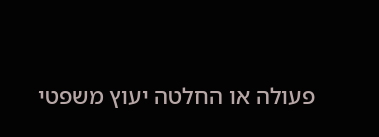פעולה או החלטה יעוץ משפטי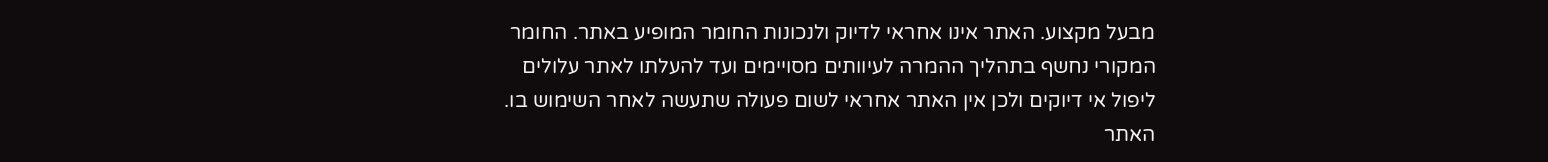מבעל מקצוע. האתר אינו אחראי לדיוק ולנכונות החומר המופיע באתר. החומר המקורי נחשף בתהליך ההמרה לעיוותים מסויימים ועד להעלתו לאתר עלולים ליפול אי דיוקים ולכן אין האתר אחראי לשום פעולה שתעשה לאחר השימוש בו. האתר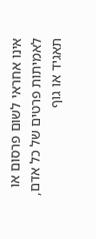אינו אחראי לשום פרסום או לאמיתות פרטים של כל אדם, תאגיד או גוף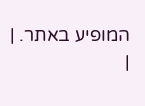המופיע באתר. |
|